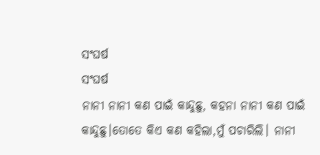ସଂଘର୍ଷ
ସଂଘର୍ଷ
ନାନୀ ନାନୀ କଣ ପାଇଁ କାନ୍ଦୁଛୁ, କହନା ନାନୀ କଣ ପାଇଁ କାନ୍ଦୁଛୁ।ତୋତେ କିଏ କଣ କହିଲା,ମୁଁ ପଚାରିଲି। ନାନୀ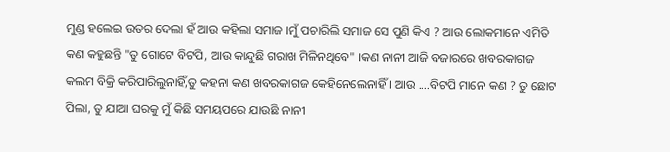ମୁଣ୍ଡ ହଲେଇ ଉତର ଦେଲା ହଁ ଆଉ କହିଲା ସମାଜ ।ମୁଁ ପଚାରିଲି ସମାଜ ସେ ପୁଣି କିଏ ? ଆଉ ଲୋକମାନେ ଏମିତି କଣ କହୁଛନ୍ତି "ତୁ ଗୋଟେ ବିଟପି, ଆଉ କାନ୍ଦୁଛି ଗରାଖ ମିଳିନଥିବେ" ।କଣ ନାନୀ ଆଜି ବଜାରରେ ଖବରକାଗଜ କଲମ ବିକ୍ରି କରିପାରିଲୁନାହିଁ,ତୁ କହନା କଣ ଖବରକାଗଜ କେହିନେଲେନାହିଁ । ଆଉ ....ବିଟପି ମାନେ କଣ ? ତୁ ଛୋଟ ପିଲା, ତୁ ଯାଆ ଘରକୁ ମୁଁ କିଛି ସମୟପରେ ଯାଉଛି ନାନୀ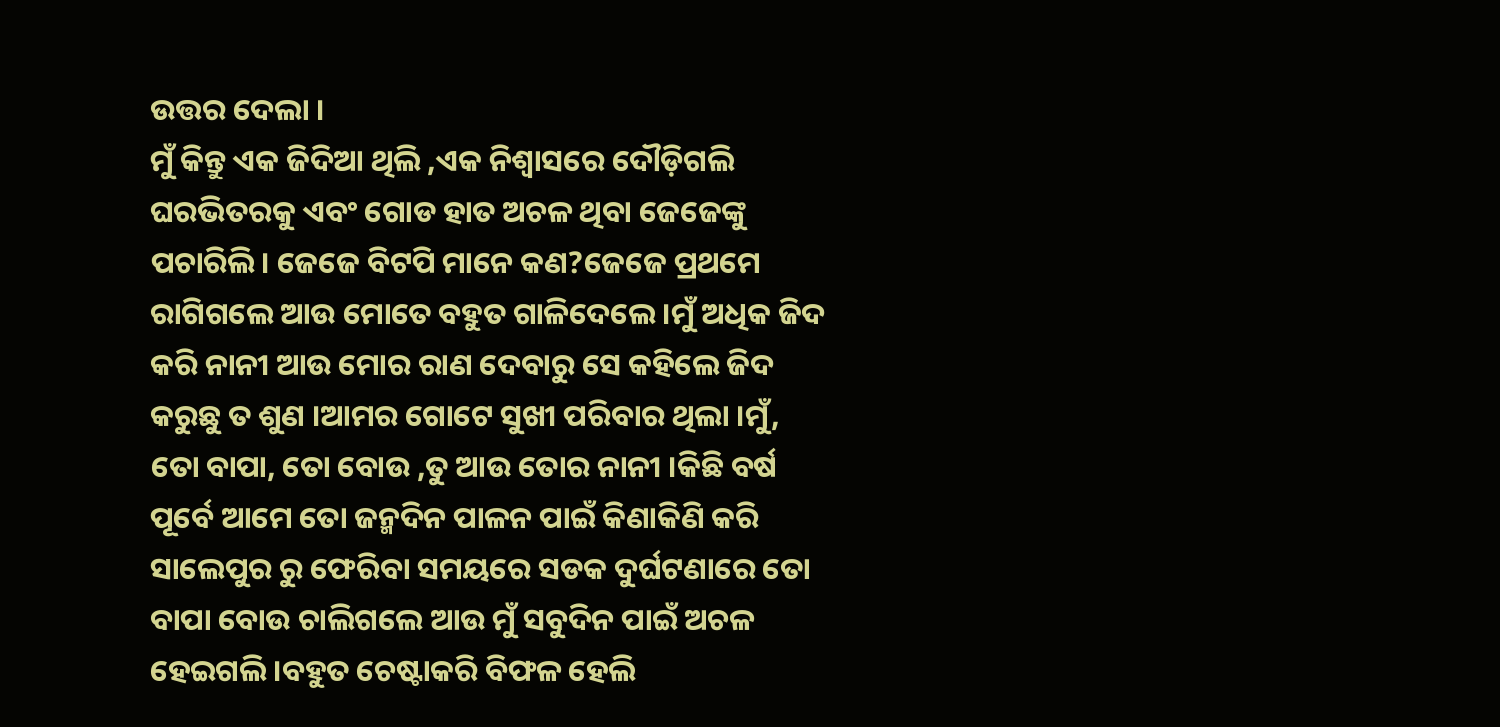ଉତ୍ତର ଦେଲା ।
ମୁଁ କିନ୍ତୁ ଏକ ଜିଦିଆ ଥିଲି ,ଏକ ନିଶ୍ୱାସରେ ଦୌଡ଼ିଗଲି ଘରଭିତରକୁ ଏବଂ ଗୋଡ ହାତ ଅଚଳ ଥିବା ଜେଜେଙ୍କୁ ପଚାରିଲି। ଜେଜେ ବିଟପି ମାନେ କଣ?ଜେଜେ ପ୍ରଥମେ ରାଗିଗଲେ ଆଉ ମୋତେ ବହୁତ ଗାଳିଦେଲେ ।ମୁଁ ଅଧିକ ଜିଦ କରି ନାନୀ ଆଉ ମୋର ରାଣ ଦେବାରୁ ସେ କହିଲେ ଜିଦ କରୁଛୁ ତ ଶୁଣ ।ଆମର ଗୋଟେ ସୁଖୀ ପରିବାର ଥିଲା ।ମୁଁ, ତୋ ବାପା, ତୋ ବୋଉ ,ତୁ ଆଉ ତୋର ନାନୀ ।କିଛି ବର୍ଷ ପୂର୍ବେ ଆମେ ତୋ ଜନ୍ମଦିନ ପାଳନ ପାଇଁ କିଣାକିଣି କରି ସାଲେପୁର ରୁ ଫେରିବା ସମୟରେ ସଡକ ଦୁର୍ଘଟଣାରେ ତୋ ବାପା ବୋଉ ଚାଲିଗଲେ ଆଉ ମୁଁ ସବୁଦିନ ପାଇଁ ଅଚଳ ହେଇଗଲି ।ବହୁତ ଚେଷ୍ଟାକରି ବିଫଳ ହେଲି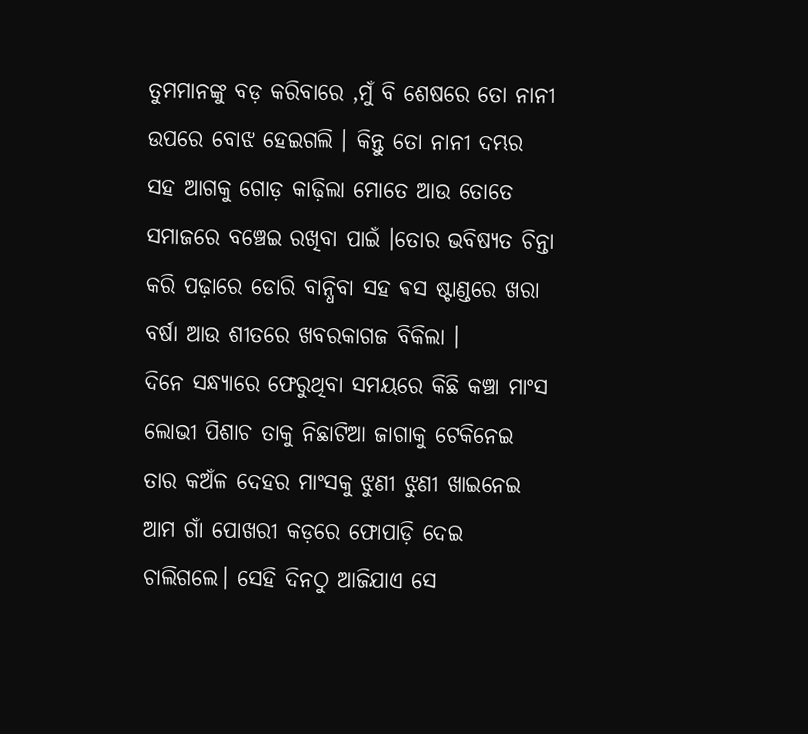ତୁମମାନଙ୍କୁ ବଡ଼ କରିବାରେ ,ମୁଁ ବି ଶେଷରେ ତୋ ନାନୀ ଉପରେ ବୋଝ ହେଇଗଲି । କିନ୍ତୁ ତୋ ନାନୀ ଦମ୍ଭର ସହ ଆଗକୁ ଗୋଡ଼ କାଢ଼ିଲା ମୋତେ ଆଉ ତୋତେ ସମାଜରେ ବଞ୍ଚେଇ ରଖିବା ପାଇଁ ।ତୋର ଭବିଷ୍ୟତ ଚିନ୍ତା କରି ପଢ଼ାରେ ଡୋରି ବାନ୍ଧିବା ସହ ଵସ ଷ୍ଟାଣ୍ଡରେ ଖରା ବର୍ଷା ଆଉ ଶୀତରେ ଖବରକାଗଜ ବିକିଲା ।
ଦିନେ ସନ୍ଧ୍ୟାରେ ଫେରୁଥିବା ସମୟରେ କିଛି କଞ୍ଚା ମାଂସ ଲୋଭୀ ପିଶାଚ ତାକୁ ନିଛାଟିଆ ଜାଗାକୁ ଟେକିନେଇ ତାର କଅଁଳ ଦେହର ମାଂସକୁ ଝୁଣୀ ଝୁଣୀ ଖାଇନେଇ ଆମ ଗାଁ ପୋଖରୀ କଡ଼ରେ ଫୋପାଡ଼ି ଦେଇ ଚାଲିଗଲେ। ସେହି ଦିନଠୁ ଆଜିଯାଏ ସେ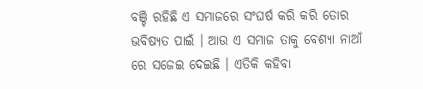ବଞ୍ଚି ରହିଛି ଏ ସମାଜରେ ସଂଘର୍ଷ କରି କରି ତୋର ଭବିଷ୍ୟତ ପାଇଁ । ଆଉ ଏ ସମାଜ ତାକୁ ବେଶ୍ୟା ନାଆଁ ରେ ସଜେଇ ଦେଇଛି । ଏତିକି କହିବା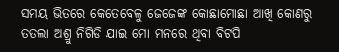ସମୟ ଭିତରେ କେତେବେଳୁ ଜେଜେଙ୍କ କୋଛାମୋଛା ଆଖି କୋଣରୁ ତତଲା ଅଶ୍ରୁ ନିଗିଡି ଯାଇ ମୋ ମନରେ ଥିବା ବିଟପି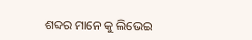ଶବ୍ଦର ମାନେ କୁ ଲିଭେଇ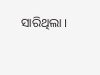ସାରିଥିଲା ।